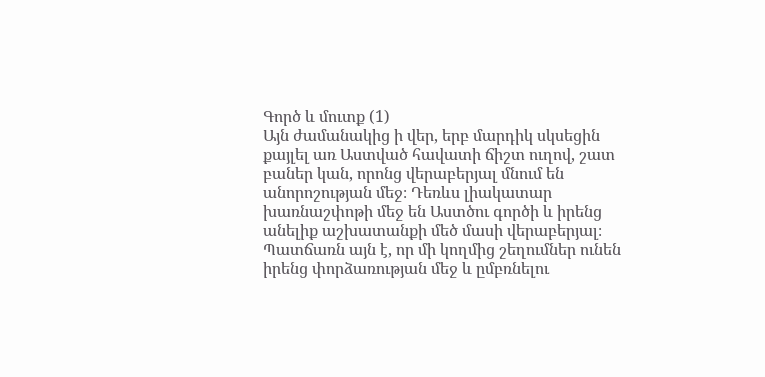Գործ և մուտք (1)
Այն ժամանակից ի վեր, երբ մարդիկ սկսեցին քայլել առ Աստված հավատի ճիշտ ուղով, շատ բաներ կան, որոնց վերաբերյալ մնում են անորոշության մեջ։ Դեռևս լիակատար խառնաշփոթի մեջ են Աստծու գործի և իրենց անելիք աշխատանքի մեծ մասի վերաբերյալ։ Պատճառն այն է, որ մի կողմից շեղումներ ունեն իրենց փորձառության մեջ և ըմբռնելու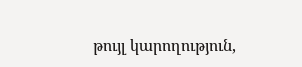թույլ կարողություն,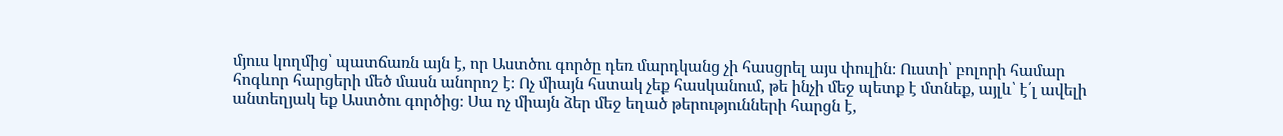մյուս կողմից՝ պատճառն այն է, որ Աստծու գործը դեռ մարդկանց չի հասցրել այս փուլին։ Ուստի՝ բոլորի համար հոգևոր հարցերի մեծ մասն անորոշ է։ Ոչ միայն հստակ չեք հասկանում, թե ինչի մեջ պետք է մտնեք, այլև՝ է՛լ ավելի անտեղյակ եք Աստծու գործից։ Սա ոչ միայն ձեր մեջ եղած թերությունների հարցն է,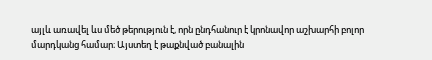այլև առավել ևս մեծ թերություն է, որն ընդհանուր է կրոնավոր աշխարհի բոլոր մարդկանց համար։ Այստեղ է թաքնված բանալին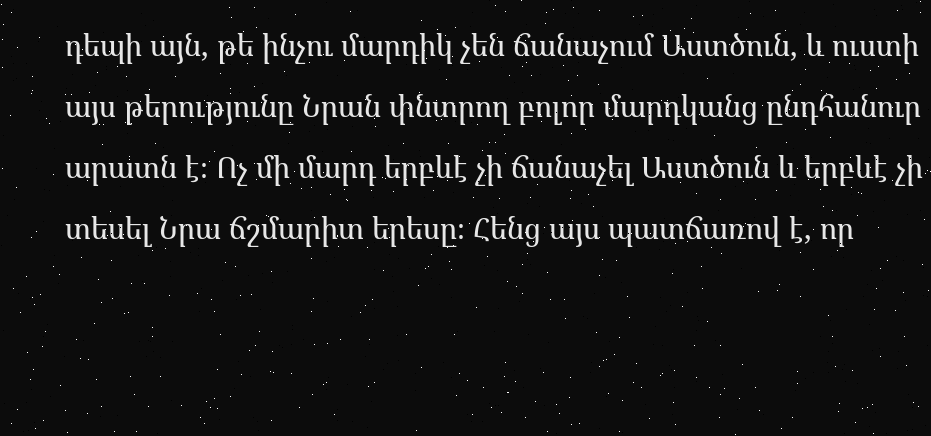դեպի այն, թե ինչու մարդիկ չեն ճանաչում Աստծուն, և ուստի այս թերությունը Նրան փնտրող բոլոր մարդկանց ընդհանուր արատն է։ Ոչ մի մարդ երբևէ չի ճանաչել Աստծուն և երբևէ չի տեսել Նրա ճշմարիտ երեսը։ Հենց այս պատճառով է, որ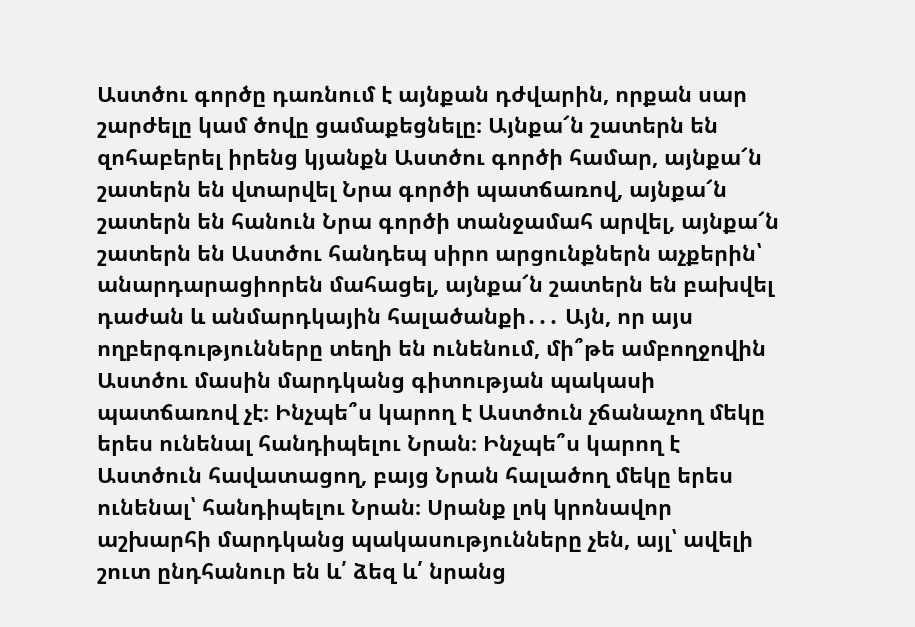Աստծու գործը դառնում է այնքան դժվարին, որքան սար շարժելը կամ ծովը ցամաքեցնելը։ Այնքա՜ն շատերն են զոհաբերել իրենց կյանքն Աստծու գործի համար, այնքա՜ն շատերն են վտարվել Նրա գործի պատճառով, այնքա՜ն շատերն են հանուն Նրա գործի տանջամահ արվել, այնքա՜ն շատերն են Աստծու հանդեպ սիրո արցունքներն աչքերին՝ անարդարացիորեն մահացել, այնքա՜ն շատերն են բախվել դաժան և անմարդկային հալածանքի․․․ Այն, որ այս ողբերգությունները տեղի են ունենում, մի՞թե ամբողջովին Աստծու մասին մարդկանց գիտության պակասի պատճառով չէ։ Ինչպե՞ս կարող է Աստծուն չճանաչող մեկը երես ունենալ հանդիպելու Նրան։ Ինչպե՞ս կարող է Աստծուն հավատացող, բայց Նրան հալածող մեկը երես ունենալ՝ հանդիպելու Նրան։ Սրանք լոկ կրոնավոր աշխարհի մարդկանց պակասությունները չեն, այլ՝ ավելի շուտ ընդհանուր են և՛ ձեզ և՛ նրանց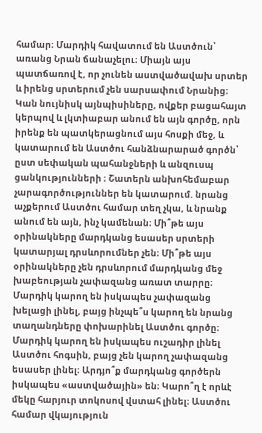համար։ Մարդիկ հավատում են Աստծուն՝ առանց Նրան ճանաչելու։ Միայն այս պատճառով է, որ չունեն աստվածավախ սրտեր և իրենց սրտերում չեն սարսափում Նրանից։ Կան նույնիսկ այնպիսիները, ովքեր բացահայտ կերպով և լկտիաբար անում են այն գործը, որն իրենք են պատկերացնում այս հոսքի մեջ, և կատարում են Աստծու հանձնարարած գործն՝ ըստ սեփական պահանջների և անզուսպ ցանկությունների ։ Շատերն անխոհեմաբար չարագործություններ են կատարում. նրանց աչքերում Աստծու համար տեղ չկա, և նրանք անում են այն, ինչ կամենան։ Մի՞թե այս օրինակները մարդկանց եսասեր սրտերի կատարյալ դրսևորումներ չեն։ Մի՞թե այս օրինակները չեն դրսևորում մարդկանց մեջ խաբեության չափազանց առատ տարրը։ Մարդիկ կարող են իսկապես չափազանց խելացի լինել, բայց ինչպե՞ս կարող են նրանց տաղանդները փոխարինել Աստծու գործը։ Մարդիկ կարող են իսկապես ուշադիր լինել Աստծու հոգսին, բայց չեն կարող չափազանց եսասեր լինել։ Արդյո՞ք մարդկանց գործերն իսկապես «աստվածային» են։ Կարո՞ղ է որևէ մեկը հարյուր տոկոսով վստահ լինել։ Աստծու համար վկայություն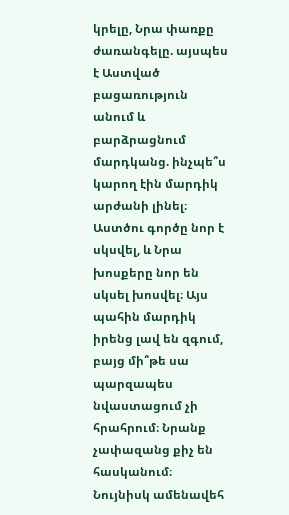կրելը, Նրա փառքը ժառանգելը. այսպես է Աստված բացառություն անում և բարձրացնում մարդկանց. ինչպե՞ս կարող էին մարդիկ արժանի լինել։ Աստծու գործը նոր է սկսվել, և Նրա խոսքերը նոր են սկսել խոսվել։ Այս պահին մարդիկ իրենց լավ են զգում, բայց մի՞թե սա պարզապես նվաստացում չի հրահրում։ Նրանք չափազանց քիչ են հասկանում։ Նույնիսկ ամենավեհ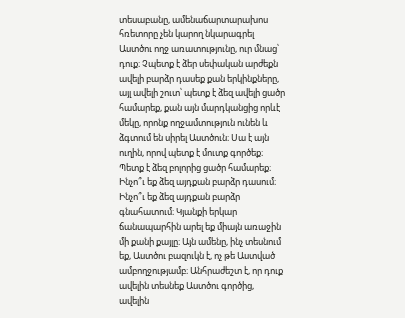տեսաբանը, ամենաճարտարախոս հռետորը չեն կարող նկարագրել Աստծու ողջ առատությունը, ուր մնաց՝ դուք։ Չպետք է ձեր սեփական արժեքն ավելի բարձր դասեք քան երկինքները, այլ ավելի շուտ՝ պետք է ձեզ ավելի ցածր համարեք, քան այն մարդկանցից որևէ մեկը, որոնք ողջամտություն ունեն և ձգտում են սիրել Աստծուն։ Սա է այն ուղին, որով պետք է մուտք գործեք։ Պետք է ձեզ բոլորից ցածր համարեք։ Ինչո՞ւ եք ձեզ այդքան բարձր դասում։ Ինչո՞ւ եք ձեզ այդքան բարձր գնահատում։ Կյանքի երկար ճանապարհին արել եք միայն առաջին մի քանի քայլը։ Այն ամենը, ինչ տեսնում եք, Աստծու բազուկն է, ոչ թե Աստված ամբողջությամբ։ Անհրաժեշտ է, որ դուք ավելին տեսնեք Աստծու գործից, ավելին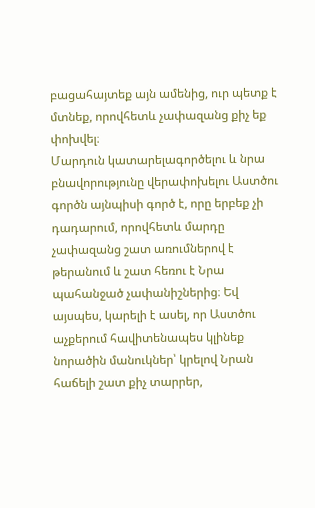բացահայտեք այն ամենից, ուր պետք է մտնեք, որովհետև չափազանց քիչ եք փոխվել։
Մարդուն կատարելագործելու և նրա բնավորությունը վերափոխելու Աստծու գործն այնպիսի գործ է, որը երբեք չի դադարում, որովհետև մարդը չափազանց շատ առումներով է թերանում և շատ հեռու է Նրա պահանջած չափանիշներից։ Եվ այսպես, կարելի է ասել, որ Աստծու աչքերում հավիտենապես կլինեք նորածին մանուկներ՝ կրելով Նրան հաճելի շատ քիչ տարրեր,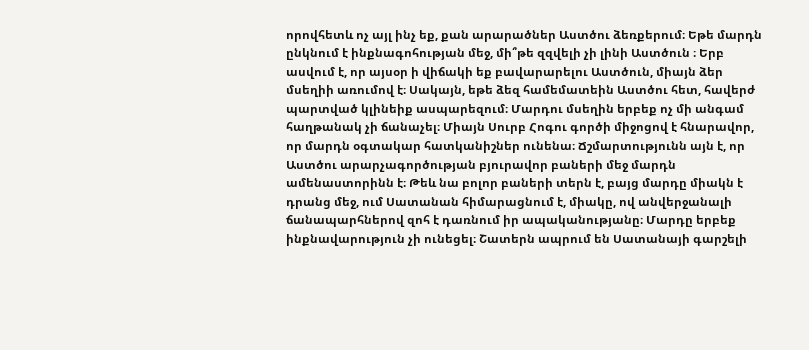որովհետև ոչ այլ ինչ եք, քան արարածներ Աստծու ձեռքերում։ Եթե մարդն ընկնում է ինքնագոհության մեջ, մի՞թե զզվելի չի լինի Աստծուն ։ Երբ ասվում է, որ այսօր ի վիճակի եք բավարարելու Աստծուն, միայն ձեր մսեղիի առումով է։ Սակայն, եթե ձեզ համեմատեին Աստծու հետ, հավերժ պարտված կլինեիք ասպարեզում։ Մարդու մսեղին երբեք ոչ մի անգամ հաղթանակ չի ճանաչել։ Միայն Սուրբ Հոգու գործի միջոցով է հնարավոր, որ մարդն օգտակար հատկանիշներ ունենա։ Ճշմարտությունն այն է, որ Աստծու արարչագործության բյուրավոր բաների մեջ մարդն ամենաստորինն է։ Թեև նա բոլոր բաների տերն է, բայց մարդը միակն է դրանց մեջ, ում Սատանան հիմարացնում է, միակը, ով անվերջանալի ճանապարհներով զոհ է դառնում իր ապականությանը։ Մարդը երբեք ինքնավարություն չի ունեցել։ Շատերն ապրում են Սատանայի գարշելի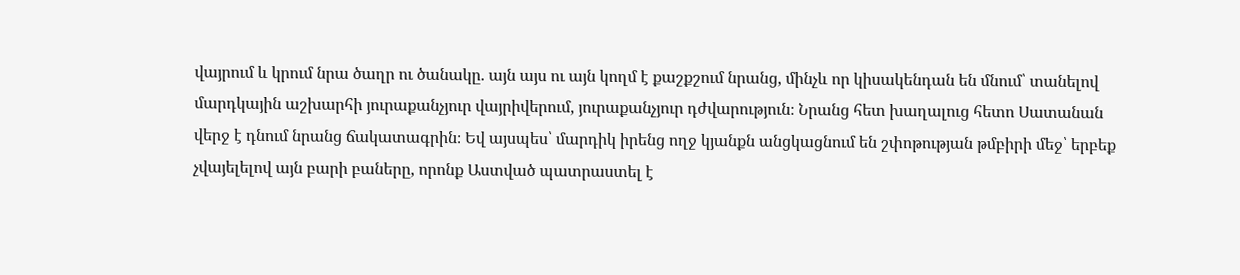վայրում և կրում նրա ծաղր ու ծանակը. այն այս ու այն կողմ է քաշքշում նրանց, մինչև որ կիսակենդան են մնում՝ տանելով մարդկային աշխարհի յուրաքանչյուր վայրիվերում, յուրաքանչյուր դժվարություն։ Նրանց հետ խաղալուց հետո Սատանան վերջ է դնում նրանց ճակատագրին։ Եվ այսպես՝ մարդիկ իրենց ողջ կյանքն անցկացնում են շփոթության թմբիրի մեջ՝ երբեք չվայելելով այն բարի բաները, որոնք Աստված պատրաստել է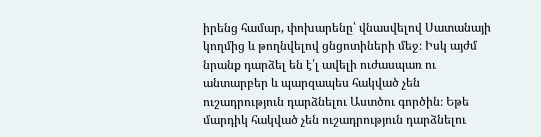իրենց համար, փոխարենը՝ վնասվելով Սատանայի կողմից և թողնվելով ցնցոտիների մեջ։ Իսկ այժմ նրանք դարձել են է՛լ ավելի ուժասպառ ու անտարբեր և պարզապես հակված չեն ուշադրություն դարձնելու Աստծու գործին։ Եթե մարդիկ հակված չեն ուշադրություն դարձնելու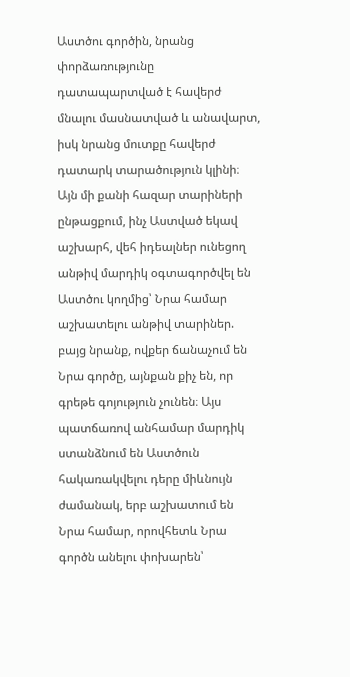Աստծու գործին, նրանց փորձառությունը դատապարտված է հավերժ մնալու մասնատված և անավարտ, իսկ նրանց մուտքը հավերժ դատարկ տարածություն կլինի։ Այն մի քանի հազար տարիների ընթացքում, ինչ Աստված եկավ աշխարհ, վեհ իդեալներ ունեցող անթիվ մարդիկ օգտագործվել են Աստծու կողմից՝ Նրա համար աշխատելու անթիվ տարիներ. բայց նրանք, ովքեր ճանաչում են Նրա գործը, այնքան քիչ են, որ գրեթե գոյություն չունեն։ Այս պատճառով անհամար մարդիկ ստանձնում են Աստծուն հակառակվելու դերը միևնույն ժամանակ, երբ աշխատում են Նրա համար, որովհետև Նրա գործն անելու փոխարեն՝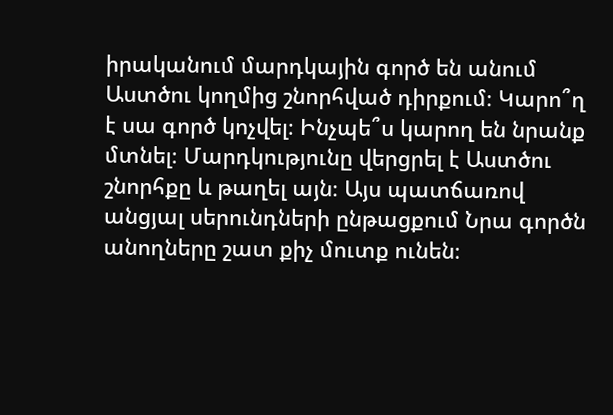իրականում մարդկային գործ են անում Աստծու կողմից շնորհված դիրքում։ Կարո՞ղ է սա գործ կոչվել։ Ինչպե՞ս կարող են նրանք մտնել։ Մարդկությունը վերցրել է Աստծու շնորհքը և թաղել այն։ Այս պատճառով անցյալ սերունդների ընթացքում Նրա գործն անողները շատ քիչ մուտք ունեն։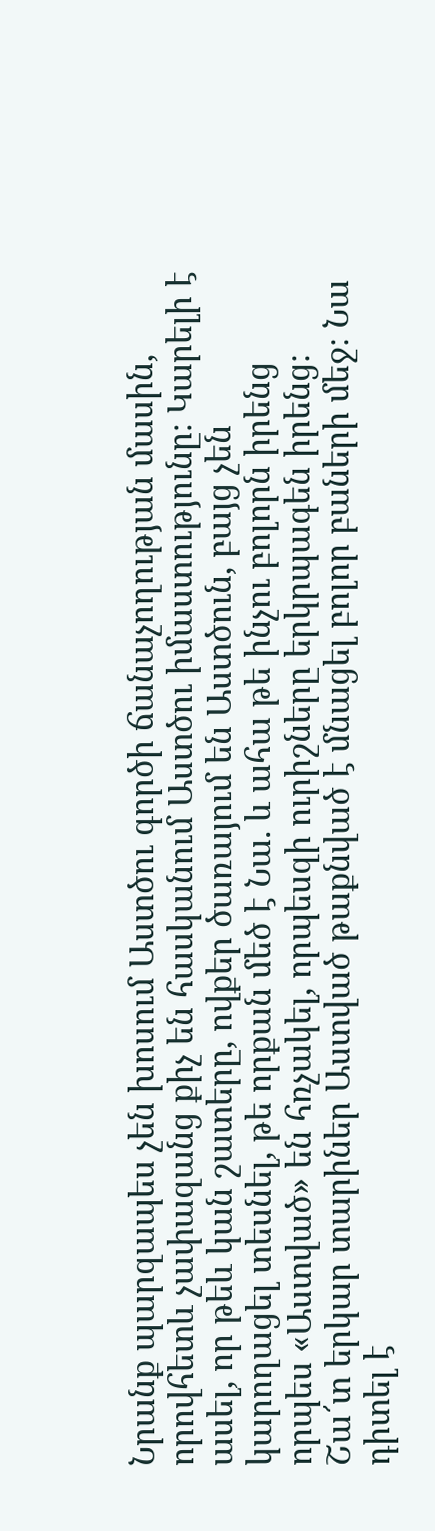Նրանք պարզապես չեն խոսում Աստծու գործի ճանաչողության մասին, որովհետև չափազանց քիչ են հասկանում Աստծու իմաստությունը։ Կարելի է ասել, որ թեև կան շատերը, ովքեր ծառայում են Աստծուն, բայց չեն կարողացել տեսնել, թե որքան մեծ է Նա. և ահա թե ինչու բոլորն իրենց որպես «Աստված» են հռչակել, որպեսզի ուրիշները երկրպագեն իրենց։
Շա՜տ երկար տարիներ Աստված թաքնված է մնացել բոլոր բաների մեջ։ Նա դիտել է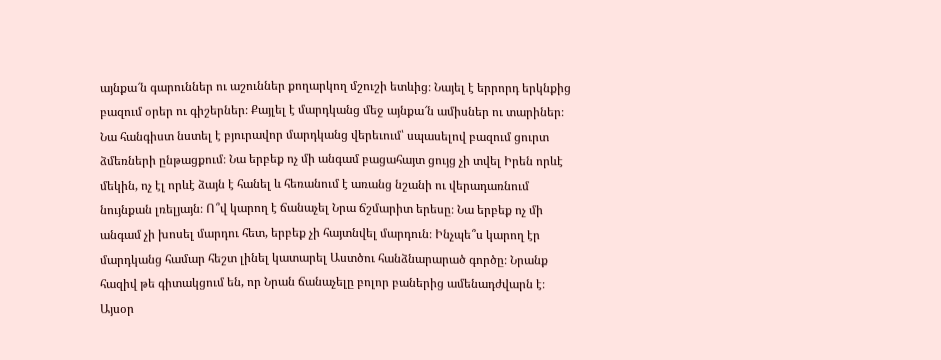այնքա՜ն գարուններ ու աշուններ քողարկող մշուշի ետևից։ Նայել է երրորդ երկնքից բազում օրեր ու գիշերներ։ Քայլել է մարդկանց մեջ այնքա՜ն ամիսներ ու տարիներ։ Նա հանգիստ նստել է բյուրավոր մարդկանց վերեւում՝ սպասելով բազում ցուրտ ձմեռների ընթացքում։ Նա երբեք ոչ մի անգամ բացահայտ ցույց չի տվել Իրեն որևէ մեկին, ոչ էլ որևէ ձայն է հանել և հեռանում է առանց նշանի ու վերադառնում նույնքան լռելյայն։ Ո՞վ կարող է ճանաչել Նրա ճշմարիտ երեսը։ Նա երբեք ոչ մի անգամ չի խոսել մարդու հետ, երբեք չի հայտնվել մարդուն։ Ինչպե՞ս կարող էր մարդկանց համար հեշտ լինել կատարել Աստծու հանձնարարած գործը։ Նրանք հազիվ թե գիտակցում են, որ Նրան ճանաչելը բոլոր բաներից ամենադժվարն է։ Այսօր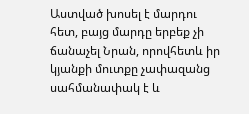Աստված խոսել է մարդու հետ, բայց մարդը երբեք չի ճանաչել Նրան, որովհետև իր կյանքի մուտքը չափազանց սահմանափակ է և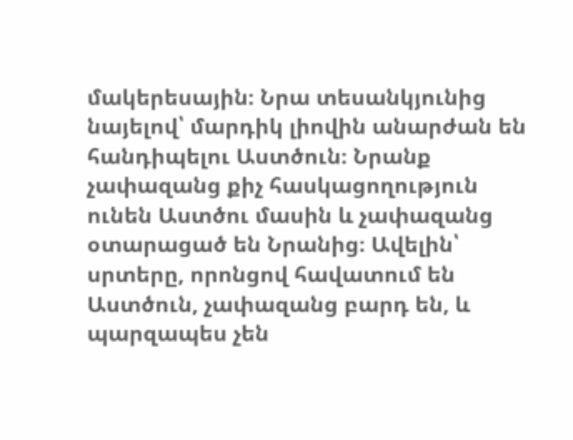մակերեսային։ Նրա տեսանկյունից նայելով՝ մարդիկ լիովին անարժան են հանդիպելու Աստծուն։ Նրանք չափազանց քիչ հասկացողություն ունեն Աստծու մասին և չափազանց օտարացած են Նրանից։ Ավելին՝ սրտերը, որոնցով հավատում են Աստծուն, չափազանց բարդ են, և պարզապես չեն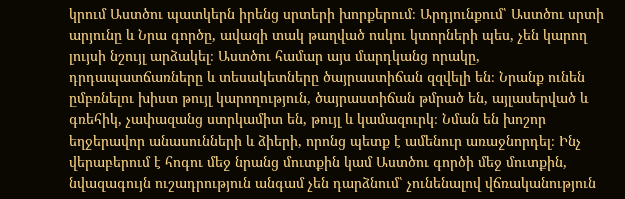կրում Աստծու պատկերն իրենց սրտերի խորքերում։ Արդյունքում՝ Աստծու սրտի արյունը և Նրա գործը, ավազի տակ թաղված ոսկու կտորների պես, չեն կարող լույսի նշույլ արձակել։ Աստծու համար այս մարդկանց որակը, դրդապատճառները և տեսակետները ծայրաստիճան զզվելի են։ Նրանք ունեն ըմբռնելու խիստ թույլ կարողություն, ծայրաստիճան թմրած են, այլասերված և գռեհիկ, չափազանց ստրկամիտ են, թույլ և կամազուրկ։ Նման են խոշոր եղջերավոր անասունների և ձիերի, որոնց պետք է ամենուր առաջնորդել։ Ինչ վերաբերում է հոգու մեջ նրանց մուտքին կամ Աստծու գործի մեջ մուտքին, նվազագույն ուշադրություն անգամ չեն դարձնում՝ չունենալով վճռականություն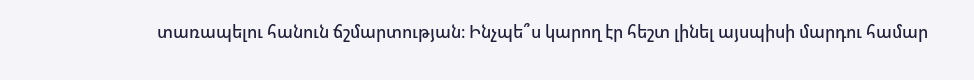տառապելու հանուն ճշմարտության։ Ինչպե՞ս կարող էր հեշտ լինել այսպիսի մարդու համար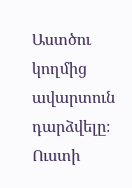Աստծու կողմից ավարտուն դարձվելը։ Ուստի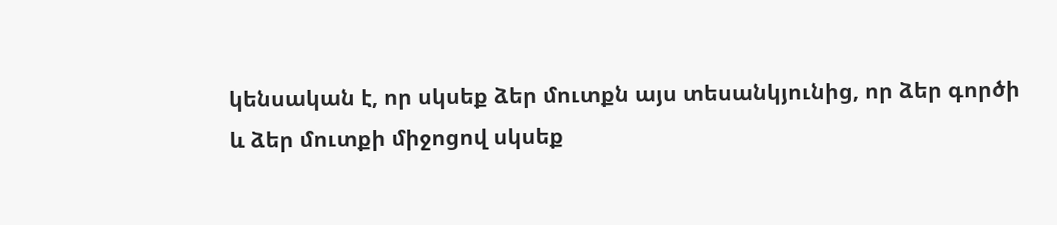կենսական է, որ սկսեք ձեր մուտքն այս տեսանկյունից, որ ձեր գործի և ձեր մուտքի միջոցով սկսեք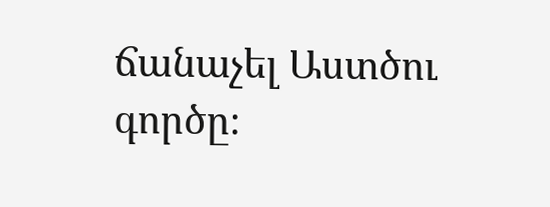ճանաչել Աստծու գործը։